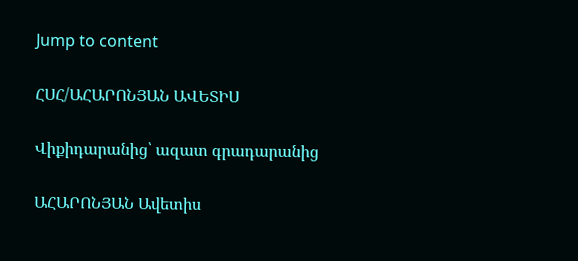Jump to content

ՀՍՀ/ԱՀԱՐՈՆՅԱՆ ԱՎԵՏԻՍ

Վիքիդարանից՝ ազատ գրադարանից

ԱՀԱՐՈՆՅԱՆ Ավետիս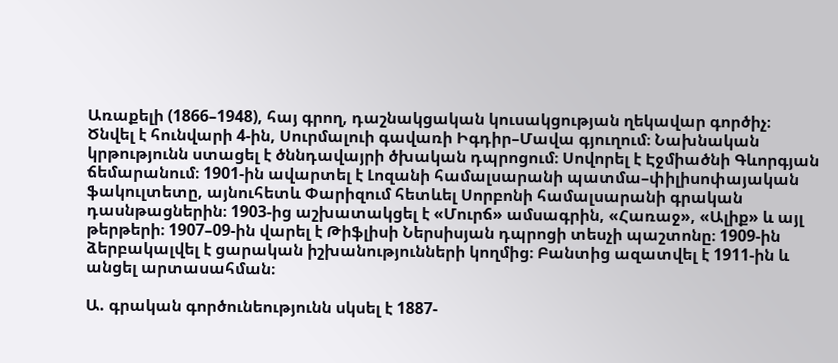Առաքելի (1866–1948), հայ գրող, դաշնակցական կուսակցության ղեկավար գործիչ։ Ծնվել է հունվարի 4-ին, Սուրմալուի գավառի Իգդիր–Մավա գյուղում։ Նախնական կրթությունն ստացել է ծննդավայրի ծխական դպրոցում։ Սովորել է Էջմիածնի Գևորգյան ճեմարանում։ 1901-ին ավարտել է Լոզանի համալսարանի պատմա–փիլիսոփայական ֆակուլտետը, այնուհետև Փարիզում հետևել Սորբոնի համալսարանի գրական դասնթացներին։ 1903-ից աշխատակցել է «Մուրճ» ամսագրին, «Հառաջ», «Ալիք» և այլ թերթերի։ 1907–09-ին վարել է Թիֆլիսի Ներսիսյան դպրոցի տեսչի պաշտոնը։ 1909-ին ձերբակալվել է ցարական իշխանությունների կողմից։ Բանտից ազատվել է 1911-ին և անցել արտասահման։

Ա. գրական գործունեությունն սկսել է 1887-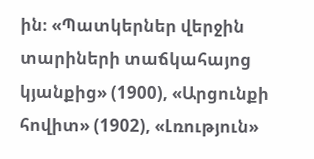ին։ «Պատկերներ վերջին տարիների տաճկահայոց կյանքից» (1900), «Արցունքի հովիտ» (1902), «Լռություն»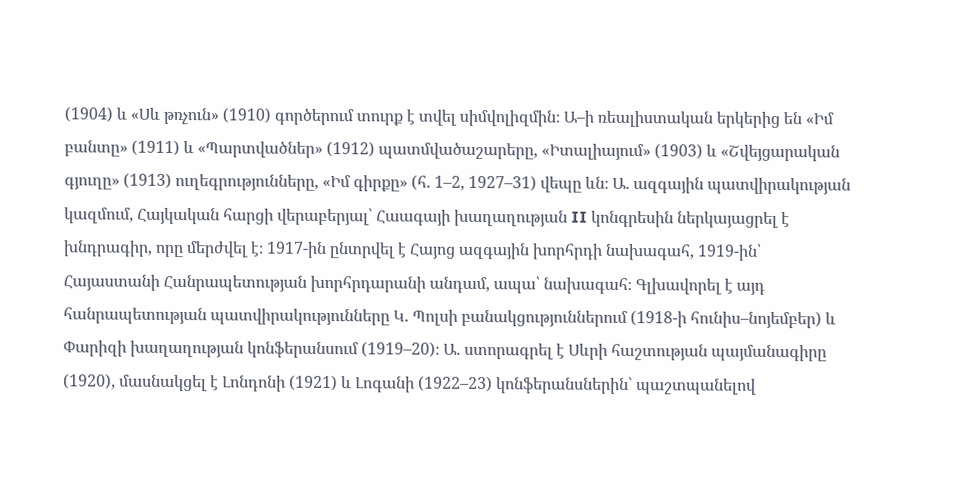(1904) և «Սև թռչուն» (1910) գործերում տուրք է տվել սիմվոլիզմին։ Ա–ի ռեալիստական երկերից են «Իմ բանտը» (1911) և «Պարտվածներ» (1912) պատմվածաշարերը, «Իտալիայում» (1903) և «Շվեյցարական գյուղը» (1913) ուղեգրությունները, «Իմ գիրքը» (հ. 1–2, 1927–31) վեպը ևն։ Ա. ազգային պատվիրակության կազմում, Հայկական հարցի վերաբերյալ՝ Հաագայի խաղաղության II կոնգրեսին ներկայացրել է խնդրագիր, որը մերժվել է։ 1917-ին ընտրվել է Հայոց ազգային խորհրդի նախագահ, 1919-ին՝ Հայաստանի Հանրապետության խորհրդարանի անդամ, ապա՝ նախագահ։ Գլխավորել է այդ հանրապետության պատվիրակությունները Կ. Պոլսի բանակցություններում (1918-ի հունիս–նոյեմբեր) և Փարիզի խաղաղության կոնֆերանսում (1919–20)։ Ա. ստորագրել է Սևրի հաշտության պայմանագիրը (1920), մասնակցել է Լոնդոնի (1921) և Լոգանի (1922–23) կոնֆերանսներին՝ պաշտպանելով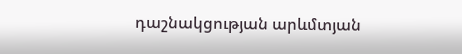դաշնակցության արևմտյան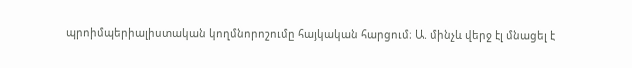պրոիմպերիալիստական կողմնորոշումը հայկական հարցում։ Ա. մինչև վերջ էլ մնացել է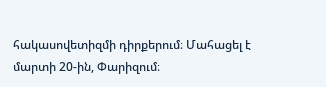հակասովետիզմի դիրքերում։ Մահացել է մարտի 20-ին, Փարիզում։